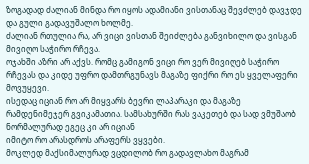ზოგადად ძალიან მინდა რო იყოს ადამიანი ვისთანაც შევძლებ დავჯდე და გული გადავუშალო ხოლმე.
ძალიან რთულია რა, არ ვიცი ვისთან შეიძლება განვიხილო და ვისგან მივიღო საჭირო რჩევა.
ოჯახში აზრი არ აქვს. რომც გამიგონ ვიცი რო ვერ მივიღებ საჭირო რჩევას და კიდე უფრო დამთრგუნავს მაგაზე ფიქრი რო ეს ყველაფერი მოვუყევი.
ისედაც იციან რო არ მიყვარს ბევრი ლაპარაკი და მაგაზე რამდენიმეჯერ გვიკამათია. სამსახურში რას ვაკეთებ და სად ვმუშაობ ნორმალურად ეგეც კი არ იციან
იმიტო რო არასდროს არაფერს ვყვები.
მოკლედ მაქსიმალურად ვცდილობ რო გადავლახო მაგრამ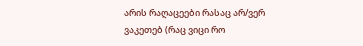არის რაღაცეები რასაც არ/ვერ ვაკეთებ (რაც ვიცი რო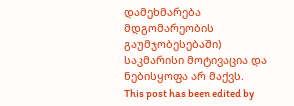დამეხმარება მდგომარეობის გაუმჯობესებაში) საკმარისი მოტივაცია და ნებისყოფა არ მაქვს.
This post has been edited by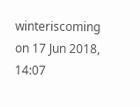winteriscoming on 17 Jun 2018, 14:07